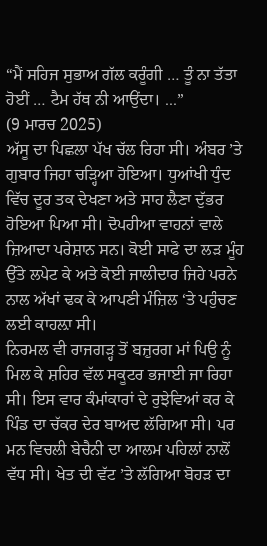“ਮੈਂ ਸਹਿਜ ਸੁਭਾਅ ਗੱਲ ਕਰੂੰਗੀ … ਤੂੰ ਨਾ ਤੱਤਾ ਹੋਈਂ … ਟੈਮ ਹੱਥ ਨੀ ਆਉਂਦਾ। ...”
(9 ਮਾਰਚ 2025)
ਅੱਸੂ ਦਾ ਪਿਛਲਾ ਪੱਖ ਚੱਲ ਰਿਹਾ ਸੀ। ਅੰਬਰ ’ਤੇ ਗੁਬਾਰ ਜਿਹਾ ਚੜ੍ਹਿਆ ਹੋਇਆ। ਧੁਆਂਖੀ ਧੁੰਦ ਵਿੱਚ ਦੂਰ ਤਕ ਦੇਖਣਾ ਅਤੇ ਸਾਹ ਲੈਣਾ ਦੁੱਭਰ ਹੋਇਆ ਪਿਆ ਸੀ। ਦੋਪਹੀਆ ਵਾਹਨਾਂ ਵਾਲੇ ਜ਼ਿਆਦਾ ਪਰੇਸ਼ਾਨ ਸਨ। ਕੋਈ ਸਾਫੇ ਦਾ ਲੜ ਮੂੰਹ ਉੱਤੇ ਲਪੇਟ ਕੇ ਅਤੇ ਕੋਈ ਜਾਲੀਦਾਰ ਜਿਹੇ ਪਰਨੇ ਨਾਲ ਅੱਖਾਂ ਢਕ ਕੇ ਆਪਣੀ ਮੰਜ਼ਿਲ ‘ਤੇ ਪਹੁੰਚਣ ਲਈ ਕਾਹਲ਼ਾ ਸੀ।
ਨਿਰਮਲ ਵੀ ਰਾਜਗੜ੍ਹ ਤੋਂ ਬਜ਼ੁਰਗ ਮਾਂ ਪਿਉ ਨੂੰ ਮਿਲ ਕੇ ਸ਼ਹਿਰ ਵੱਲ ਸਕੂਟਰ ਭਜਾਈ ਜਾ ਰਿਹਾ ਸੀ। ਇਸ ਵਾਰ ਕੰਮਾਂਕਾਰਾਂ ਦੇ ਰੁਝੇਵਿਆਂ ਕਰ ਕੇ ਪਿੰਡ ਦਾ ਚੱਕਰ ਦੇਰ ਬਾਅਦ ਲੱਗਿਆ ਸੀ। ਪਰ ਮਨ ਵਿਚਲੀ ਬੇਚੈਨੀ ਦਾ ਆਲਮ ਪਹਿਲਾਂ ਨਾਲੋਂ ਵੱਧ ਸੀ। ਖੇਤ ਦੀ ਵੱਟ ’ਤੇ ਲੱਗਿਆ ਬੋਹੜ ਦਾ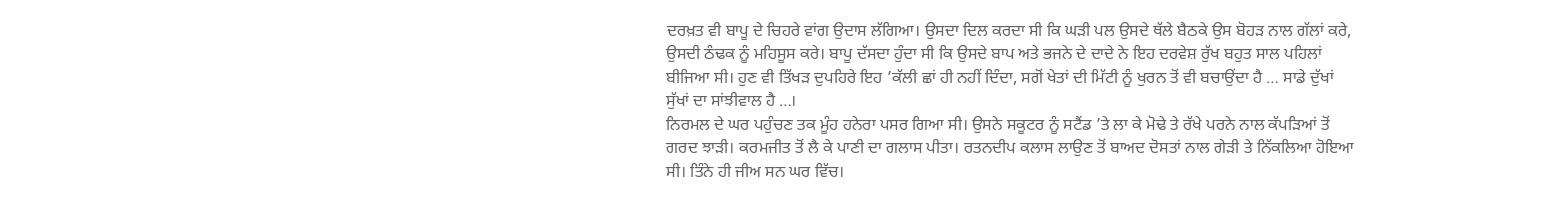ਦਰਖ਼ਤ ਵੀ ਬਾਪੂ ਦੇ ਚਿਹਰੇ ਵਾਂਗ ਉਦਾਸ ਲੱਗਿਆ। ਉਸਦਾ ਦਿਲ ਕਰਦਾ ਸੀ ਕਿ ਘੜੀ ਪਲ ਉਸਦੇ ਥੱਲੇ ਬੈਠਕੇ ਉਸ ਬੋਹੜ ਨਾਲ ਗੱਲਾਂ ਕਰੇ, ਉਸਦੀ ਠੰਢਕ ਨੂੰ ਮਹਿਸੂਸ ਕਰੇ। ਬਾਪੂ ਦੱਸਦਾ ਹੁੰਦਾ ਸੀ ਕਿ ਉਸਦੇ ਬਾਪ ਅਤੇ ਭਜਨੇ ਦੇ ਦਾਦੇ ਨੇ ਇਹ ਦਰਵੇਸ਼ ਰੁੱਖ ਬਹੁਤ ਸਾਲ ਪਹਿਲਾਂ ਬੀਜਿਆ ਸੀ। ਹੁਣ ਵੀ ਤਿੱਖੜ ਦੁਪਹਿਰੇ ਇਹ ’ਕੱਲੀ ਛਾਂ ਹੀ ਨਹੀਂ ਦਿੰਦਾ, ਸਗੋਂ ਖੇਤਾਂ ਦੀ ਮਿੱਟੀ ਨੂੰ ਖੁਰਨ ਤੋਂ ਵੀ ਬਚਾਉਂਦਾ ਹੈ … ਸਾਡੇ ਦੁੱਖਾਂ ਸੁੱਖਾਂ ਦਾ ਸਾਂਝੀਵਾਲ ਹੈ …।
ਨਿਰਮਲ ਦੇ ਘਰ ਪਹੁੰਚਣ ਤਕ ਮੂੰਹ ਹਨੇਰਾ ਪਸਰ ਗਿਆ ਸੀ। ਉਸਨੇ ਸਕੂਟਰ ਨੂੰ ਸਟੈਂਡ ’ਤੇ ਲਾ ਕੇ ਮੋਢੇ ਤੇ ਰੱਖੇ ਪਰਨੇ ਨਾਲ ਕੱਪੜਿਆਂ ਤੋਂ ਗਰਦ ਝਾੜੀ। ਕਰਮਜੀਤ ਤੋਂ ਲੈ ਕੇ ਪਾਣੀ ਦਾ ਗਲਾਸ ਪੀਤਾ। ਰਤਨਦੀਪ ਕਲਾਸ ਲਾਉਣ ਤੋਂ ਬਾਅਦ ਦੋਸਤਾਂ ਨਾਲ ਗੇੜੀ ਤੇ ਨਿੱਕਲਿਆ ਹੋਇਆ ਸੀ। ਤਿੰਨੇ ਹੀ ਜੀਅ ਸਨ ਘਰ ਵਿੱਚ।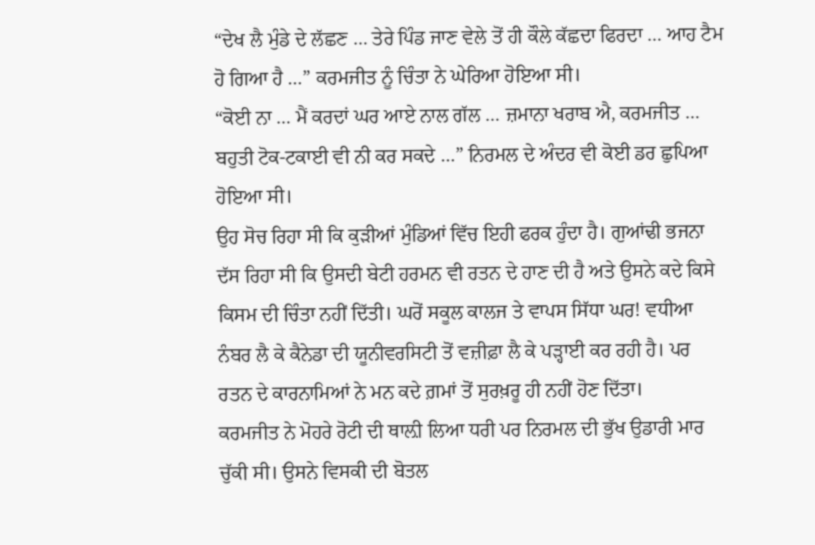“ਦੇਖ ਲੈ ਮੁੰਡੇ ਦੇ ਲੱਛਣ … ਤੇਰੇ ਪਿੰਡ ਜਾਣ ਵੇਲੇ ਤੋਂ ਹੀ ਕੌਲੇ ਕੱਛਦਾ ਫਿਰਦਾ … ਆਹ ਟੈਮ ਹੋ ਗਿਆ ਹੈ …” ਕਰਮਜੀਤ ਨੂੰ ਚਿੰਤਾ ਨੇ ਘੇਰਿਆ ਹੋਇਆ ਸੀ।
“ਕੋਈ ਨਾ … ਮੈਂ ਕਰਦਾਂ ਘਰ ਆਏ ਨਾਲ ਗੱਲ … ਜ਼ਮਾਨਾ ਖਰਾਬ ਐ, ਕਰਮਜੀਤ … ਬਹੁਤੀ ਟੋਕ-ਟਕਾਈ ਵੀ ਨੀ ਕਰ ਸਕਦੇ …” ਨਿਰਮਲ ਦੇ ਅੰਦਰ ਵੀ ਕੋਈ ਡਰ ਛੁਪਿਆ ਹੋਇਆ ਸੀ।
ਉਹ ਸੋਚ ਰਿਹਾ ਸੀ ਕਿ ਕੁੜੀਆਂ ਮੁੰਡਿਆਂ ਵਿੱਚ ਇਹੀ ਫਰਕ ਹੁੰਦਾ ਹੈ। ਗੁਆਂਢੀ ਭਜਨਾ ਦੱਸ ਰਿਹਾ ਸੀ ਕਿ ਉਸਦੀ ਬੇਟੀ ਹਰਮਨ ਵੀ ਰਤਨ ਦੇ ਹਾਣ ਦੀ ਹੈ ਅਤੇ ਉਸਨੇ ਕਦੇ ਕਿਸੇ ਕਿਸਮ ਦੀ ਚਿੰਤਾ ਨਹੀਂ ਦਿੱਤੀ। ਘਰੋਂ ਸਕੂਲ ਕਾਲਜ ਤੇ ਵਾਪਸ ਸਿੱਧਾ ਘਰ! ਵਧੀਆ ਨੰਬਰ ਲੈ ਕੇ ਕੈਨੇਡਾ ਦੀ ਯੂਨੀਵਰਸਿਟੀ ਤੋਂ ਵਜ਼ੀਫ਼ਾ ਲੈ ਕੇ ਪੜ੍ਹਾਈ ਕਰ ਰਹੀ ਹੈ। ਪਰ ਰਤਨ ਦੇ ਕਾਰਨਾਮਿਆਂ ਨੇ ਮਨ ਕਦੇ ਗ਼ਮਾਂ ਤੋਂ ਸੁਰਖ਼ਰੂ ਹੀ ਨਹੀਂ ਹੋਣ ਦਿੱਤਾ।
ਕਰਮਜੀਤ ਨੇ ਮੋਹਰੇ ਰੋਟੀ ਦੀ ਥਾਲ਼ੀ ਲਿਆ ਧਰੀ ਪਰ ਨਿਰਮਲ ਦੀ ਭੁੱਖ ਉਡਾਰੀ ਮਾਰ ਚੁੱਕੀ ਸੀ। ਉਸਨੇ ਵਿਸਕੀ ਦੀ ਬੋਤਲ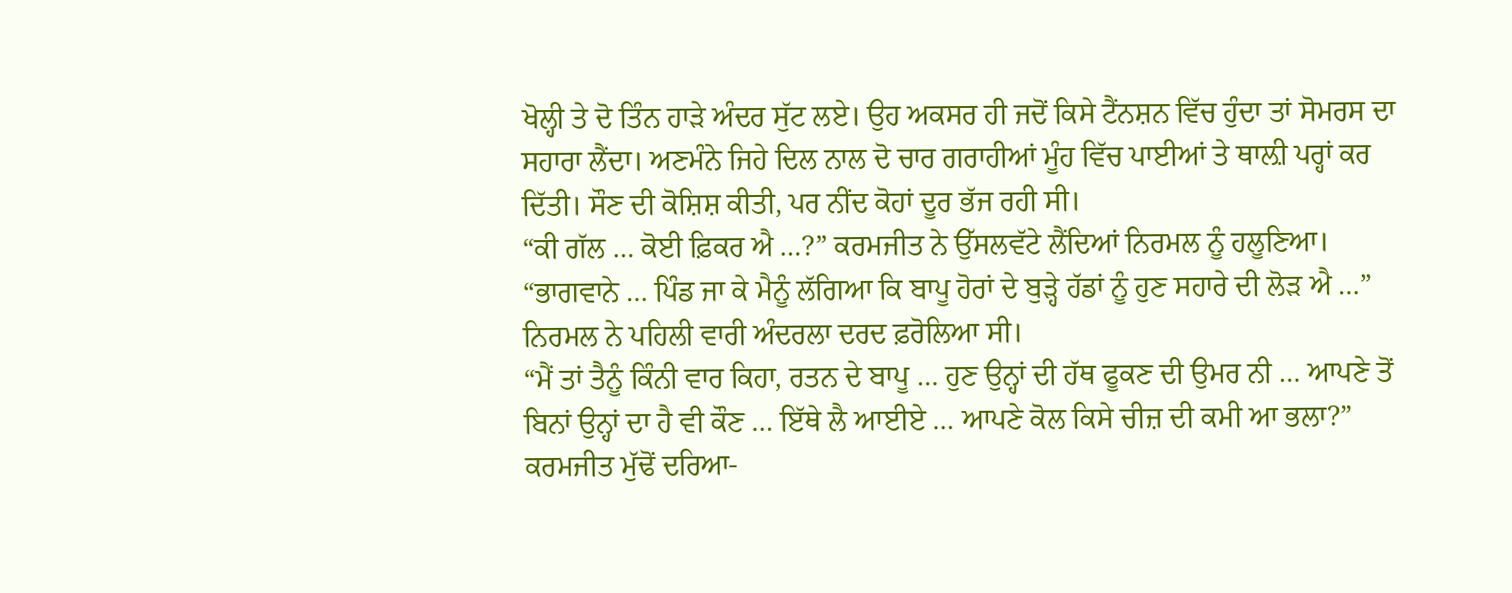ਖੋਲ੍ਹੀ ਤੇ ਦੋ ਤਿੰਨ ਹਾੜੇ ਅੰਦਰ ਸੁੱਟ ਲਏ। ਉਹ ਅਕਸਰ ਹੀ ਜਦੋਂ ਕਿਸੇ ਟੈਂਨਸ਼ਨ ਵਿੱਚ ਹੁੰਦਾ ਤਾਂ ਸੋਮਰਸ ਦਾ ਸਹਾਰਾ ਲੈਂਦਾ। ਅਣਮੰਨੇ ਜਿਹੇ ਦਿਲ ਨਾਲ ਦੋ ਚਾਰ ਗਰਾਹੀਆਂ ਮੂੰਹ ਵਿੱਚ ਪਾਈਆਂ ਤੇ ਥਾਲ਼ੀ ਪਰ੍ਹਾਂ ਕਰ ਦਿੱਤੀ। ਸੌਣ ਦੀ ਕੋਸ਼ਿਸ਼ ਕੀਤੀ, ਪਰ ਨੀਂਦ ਕੋਹਾਂ ਦੂਰ ਭੱਜ ਰਹੀ ਸੀ।
“ਕੀ ਗੱਲ … ਕੋਈ ਫ਼ਿਕਰ ਐ …?” ਕਰਮਜੀਤ ਨੇ ਉੱਸਲਵੱਟੇ ਲੈਂਦਿਆਂ ਨਿਰਮਲ ਨੂੰ ਹਲੂਣਿਆ।
“ਭਾਗਵਾਨੇ … ਪਿੰਡ ਜਾ ਕੇ ਮੈਨੂੰ ਲੱਗਿਆ ਕਿ ਬਾਪੂ ਹੋਰਾਂ ਦੇ ਬੁੜ੍ਹੇ ਹੱਡਾਂ ਨੂੰ ਹੁਣ ਸਹਾਰੇ ਦੀ ਲੋੜ ਐ …” ਨਿਰਮਲ ਨੇ ਪਹਿਲੀ ਵਾਰੀ ਅੰਦਰਲਾ ਦਰਦ ਫ਼ਰੋਲਿਆ ਸੀ।
“ਮੈਂ ਤਾਂ ਤੈਨੂੰ ਕਿੰਨੀ ਵਾਰ ਕਿਹਾ, ਰਤਨ ਦੇ ਬਾਪੂ … ਹੁਣ ਉਨ੍ਹਾਂ ਦੀ ਹੱਥ ਫੂਕਣ ਦੀ ਉਮਰ ਨੀ … ਆਪਣੇ ਤੋਂ ਬਿਨਾਂ ਉਨ੍ਹਾਂ ਦਾ ਹੈ ਵੀ ਕੌਣ … ਇੱਥੇ ਲੈ ਆਈਏ … ਆਪਣੇ ਕੋਲ ਕਿਸੇ ਚੀਜ਼ ਦੀ ਕਮੀ ਆ ਭਲਾ?” ਕਰਮਜੀਤ ਮੁੱਢੋਂ ਦਰਿਆ-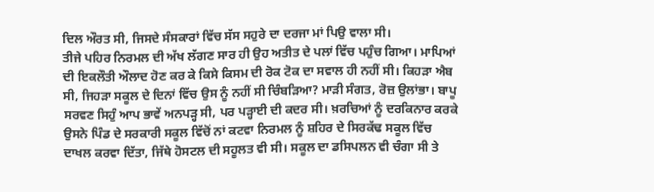ਦਿਲ ਔਰਤ ਸੀ, ਜਿਸਦੇ ਸੰਸਕਾਰਾਂ ਵਿੱਚ ਸੱਸ ਸਹੁਰੇ ਦਾ ਦਰਜਾ ਮਾਂ ਪਿਉ ਵਾਲਾ ਸੀ।
ਤੀਜੇ ਪਹਿਰ ਨਿਰਮਲ ਦੀ ਅੱਖ ਲੱਗਣ ਸਾਰ ਹੀ ਉਹ ਅਤੀਤ ਦੇ ਪਲਾਂ ਵਿੱਚ ਪਹੁੰਚ ਗਿਆ। ਮਾਪਿਆਂ ਦੀ ਇਕਲੌਤੀ ਔਲਾਦ ਹੋਣ ਕਰ ਕੇ ਕਿਸੇ ਕਿਸਮ ਦੀ ਰੋਕ ਟੋਕ ਦਾ ਸਵਾਲ ਹੀ ਨਹੀਂ ਸੀ। ਕਿਹੜਾ ਐਬ ਸੀ, ਜਿਹੜਾ ਸਕੂਲ ਦੇ ਦਿਨਾਂ ਵਿੱਚ ਉਸ ਨੂੰ ਨਹੀਂ ਸੀ ਚਿੰਬੜਿਆ? ਮਾੜੀ ਸੰਗਤ, ਰੋਜ਼ ਉਲਾਂਭਾ। ਬਾਪੂ ਸਰਵਣ ਸਿਹੁੰ ਆਪ ਭਾਵੇਂ ਅਨਪੜ੍ਹ ਸੀ, ਪਰ ਪੜ੍ਹਾਈ ਦੀ ਕਦਰ ਸੀ। ਖ਼ਰਚਿਆਂ ਨੂੰ ਦਰਕਿਨਾਰ ਕਰਕੇ ਉਸਨੇ ਪਿੰਡ ਦੇ ਸਰਕਾਰੀ ਸਕੂਲ ਵਿੱਚੋਂ ਨਾਂ ਕਟਵਾ ਨਿਰਮਲ ਨੂੰ ਸ਼ਹਿਰ ਦੇ ਸਿਰਕੱਢ ਸਕੂਲ ਵਿੱਚ ਦਾਖਲ ਕਰਵਾ ਦਿੱਤਾ, ਜਿੱਥੇ ਹੋਸਟਲ ਦੀ ਸਹੂਲਤ ਵੀ ਸੀ। ਸਕੂਲ ਦਾ ਡਸਿਪਲਨ ਵੀ ਚੰਗਾ ਸੀ ਤੇ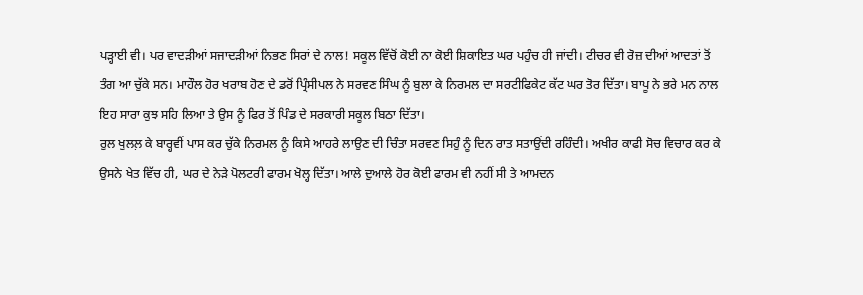ਪੜ੍ਹਾਈ ਵੀ। ਪਰ ਵਾਦੜੀਆਂ ਸਜਾਦੜੀਆਂ ਨਿਭਣ ਸਿਰਾਂ ਦੇ ਨਾਲ! ਸਕੂਲ ਵਿੱਚੋਂ ਕੋਈ ਨਾ ਕੋਈ ਸ਼ਿਕਾਇਤ ਘਰ ਪਹੁੰਚ ਹੀ ਜਾਂਦੀ। ਟੀਚਰ ਵੀ ਰੋਜ਼ ਦੀਆਂ ਆਦਤਾਂ ਤੋਂ ਤੰਗ ਆ ਚੁੱਕੇ ਸਨ। ਮਾਹੌਲ ਹੋਰ ਖਰਾਬ ਹੋਣ ਦੇ ਡਰੋਂ ਪ੍ਰਿੰਸੀਪਲ ਨੇ ਸਰਵਣ ਸਿੰਘ ਨੂੰ ਬੁਲਾ ਕੇ ਨਿਰਮਲ ਦਾ ਸਰਟੀਫਿਕੇਟ ਕੱਟ ਘਰ ਤੋਰ ਦਿੱਤਾ। ਬਾਪੂ ਨੇ ਭਰੇ ਮਨ ਨਾਲ ਇਹ ਸਾਰਾ ਕੁਝ ਸਹਿ ਲਿਆ ਤੇ ਉਸ ਨੂੰ ਫਿਰ ਤੋਂ ਪਿੰਡ ਦੇ ਸਰਕਾਰੀ ਸਕੂਲ ਬਿਠਾ ਦਿੱਤਾ।
ਰੁਲ ਖੁਲਲ਼ ਕੇ ਬਾਰ੍ਹਵੀਂ ਪਾਸ ਕਰ ਚੁੱਕੇ ਨਿਰਮਲ ਨੂੰ ਕਿਸੇ ਆਹਰੇ ਲਾਉਣ ਦੀ ਚਿੰਤਾ ਸਰਵਣ ਸਿਹੁੰ ਨੂੰ ਦਿਨ ਰਾਤ ਸਤਾਉਂਦੀ ਰਹਿੰਦੀ। ਅਖੀਰ ਕਾਫੀ ਸੋਚ ਵਿਚਾਰ ਕਰ ਕੇ ਉਸਨੇ ਖੇਤ ਵਿੱਚ ਹੀ, ਘਰ ਦੇ ਨੇੜੇ ਪੋਲਟਰੀ ਫਾਰਮ ਖੋਲ੍ਹ ਦਿੱਤਾ। ਆਲੇ ਦੁਆਲੇ ਹੋਰ ਕੋਈ ਫਾਰਮ ਵੀ ਨਹੀਂ ਸੀ ਤੇ ਆਮਦਨ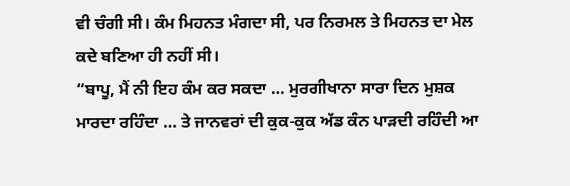ਵੀ ਚੰਗੀ ਸੀ। ਕੰਮ ਮਿਹਨਤ ਮੰਗਦਾ ਸੀ, ਪਰ ਨਿਰਮਲ ਤੇ ਮਿਹਨਤ ਦਾ ਮੇਲ ਕਦੇ ਬਣਿਆ ਹੀ ਨਹੀਂ ਸੀ।
“ਬਾਪੂ, ਮੈਂ ਨੀ ਇਹ ਕੰਮ ਕਰ ਸਕਦਾ … ਮੁਰਗੀਖਾਨਾ ਸਾਰਾ ਦਿਨ ਮੁਸ਼ਕ ਮਾਰਦਾ ਰਹਿੰਦਾ … ਤੇ ਜਾਨਵਰਾਂ ਦੀ ਕੁਕ-ਕੁਕ ਅੱਡ ਕੰਨ ਪਾੜਦੀ ਰਹਿੰਦੀ ਆ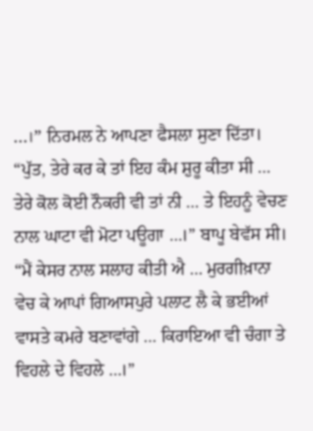…।” ਨਿਰਮਲ ਨੇ ਆਪਣਾ ਫੈਸਲਾ ਸੁਣਾ ਦਿੱਤਾ।
“ਪੁੱਤ, ਤੇਰੇ ਕਰ ਕੇ ਤਾਂ ਇਹ ਕੰਮ ਸ਼ੁਰੂ ਕੀਤਾ ਸੀ … ਤੇਰੇ ਕੋਲ ਕੋਈ ਨੌਕਰੀ ਵੀ ਤਾਂ ਨੀ … ਤੇ ਇਹਨੂੰ ਵੇਚਣ ਨਾਲ ਘਾਟਾ ਵੀ ਮੋਟਾ ਪਊਗਾ …।” ਬਾਪੂ ਬੇਵੱਸ ਸੀ।
“ਮੈਂ ਕੇਸਰ ਨਾਲ ਸਲਾਹ ਕੀਤੀ ਐ … ਮੁਰਗੀਖ਼ਾਨਾ ਵੇਚ ਕੇ ਆਪਾਂ ਗਿਆਸਪੁਰੇ ਪਲਾਟ ਲੈ ਕੇ ਭਈਆਂ ਵਾਸਤੇ ਕਮਰੇ ਬਣਾਵਾਂਗੇ … ਕਿਰਾਇਆ ਵੀ ਚੰਗਾ ਤੇ ਵਿਹਲੇ ਦੇ ਵਿਹਲੇ …।”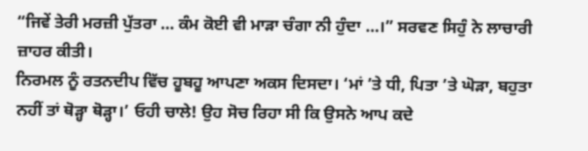“ਜਿਵੇਂ ਤੇਰੀ ਮਰਜ਼ੀ ਪੁੱਤਰਾ … ਕੰਮ ਕੋਈ ਵੀ ਮਾੜਾ ਚੰਗਾ ਨੀ ਹੁੰਦਾ …।” ਸਰਵਣ ਸਿਹੁੰ ਨੇ ਲਾਚਾਰੀ ਜ਼ਾਹਰ ਕੀਤੀ।
ਨਿਰਮਲ ਨੂੰ ਰਤਨਦੀਪ ਵਿੱਚ ਹੂਬਹੂ ਆਪਣਾ ਅਕਸ ਦਿਸਦਾ। ‘ਮਾਂ ’ਤੇ ਧੀ, ਪਿਤਾ ’ਤੇ ਘੋੜਾ, ਬਹੁਤਾ ਨਹੀਂ ਤਾਂ ਥੋੜ੍ਹਾ ਥੋੜ੍ਹਾ।’ ਓਹੀ ਚਾਲੇ! ਉਹ ਸੋਚ ਰਿਹਾ ਸੀ ਕਿ ਉਸਨੇ ਆਪ ਕਦੇ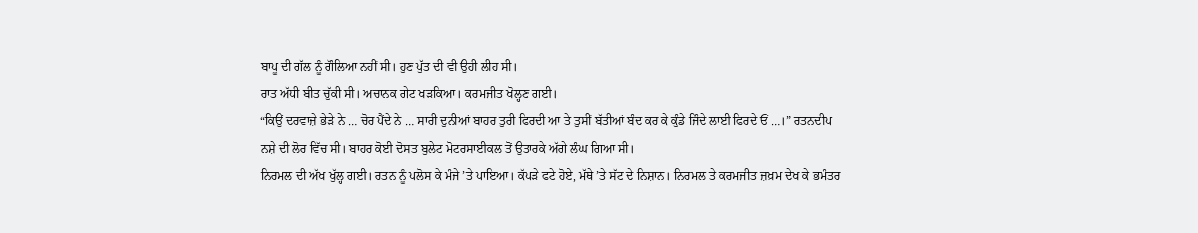ਬਾਪੂ ਦੀ ਗੱਲ ਨੂੰ ਗੌਲਿਆ ਨਹੀਂ ਸੀ। ਹੁਣ ਪੁੱਤ ਦੀ ਵੀ ਉਹੀ ਲੀਹ ਸੀ।
ਰਾਤ ਅੱਧੀ ਬੀਤ ਚੁੱਕੀ ਸੀ। ਅਚਾਨਕ ਗੇਟ ਖੜਕਿਆ। ਕਰਮਜੀਤ ਖੋਲ੍ਹਣ ਗਈ।
“ਕਿਉਂ ਦਰਵਾਜ਼ੇ ਭੇੜੇ ਨੇ … ਚੋਰ ਪੈਂਦੇ ਨੇ … ਸਾਰੀ ਦੁਨੀਆਂ ਬਾਹਰ ਤੁਰੀ ਫਿਰਦੀ ਆ ਤੇ ਤੁਸੀਂ ਬੱਤੀਆਂ ਬੰਦ ਕਰ ਕੇ ਕੁੰਡੇ ਜਿੰਦੇ ਲਾਈ ਫਿਰਦੇ ਓਂ …।” ਰਤਨਦੀਪ ਨਸ਼ੇ ਦੀ ਲੋਰ ਵਿੱਚ ਸੀ। ਬਾਹਰ ਕੋਈ ਦੋਸਤ ਬੁਲੇਟ ਮੋਟਰਸਾਈਕਲ ਤੋਂ ਉਤਾਰਕੇ ਅੱਗੇ ਲੰਘ ਗਿਆ ਸੀ।
ਨਿਰਮਲ ਦੀ ਅੱਖ ਖੁੱਲ੍ਹ ਗਈ। ਰਤਨ ਨੂੰ ਪਲੋਸ ਕੇ ਮੰਜੇ ’ਤੇ ਪਾਇਆ। ਕੱਪੜੇ ਫਟੇ ਹੋਏ, ਮੱਥੇ ’ਤੇ ਸੱਟ ਦੇ ਨਿਸ਼ਾਨ। ਨਿਰਮਲ ਤੇ ਕਰਮਜੀਤ ਜ਼ਖ਼ਮ ਦੇਖ ਕੇ ਭਮੰਤਰ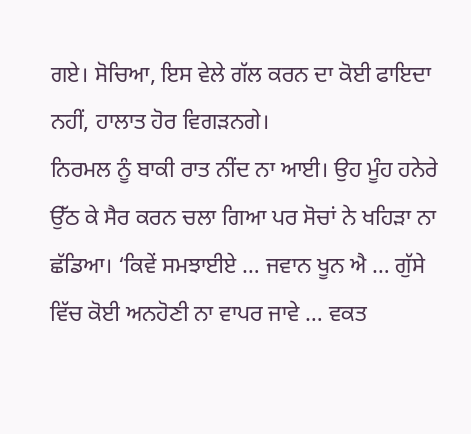ਗਏ। ਸੋਚਿਆ, ਇਸ ਵੇਲੇ ਗੱਲ ਕਰਨ ਦਾ ਕੋਈ ਫਾਇਦਾ ਨਹੀਂ, ਹਾਲਾਤ ਹੋਰ ਵਿਗੜਨਗੇ।
ਨਿਰਮਲ ਨੂੰ ਬਾਕੀ ਰਾਤ ਨੀਂਦ ਨਾ ਆਈ। ਉਹ ਮੂੰਹ ਹਨੇਰੇ ਉੱਠ ਕੇ ਸੈਰ ਕਰਨ ਚਲਾ ਗਿਆ ਪਰ ਸੋਚਾਂ ਨੇ ਖਹਿੜਾ ਨਾ ਛੱਡਿਆ। ‘ਕਿਵੇਂ ਸਮਝਾਈਏ … ਜਵਾਨ ਖੂਨ ਐ … ਗੁੱਸੇ ਵਿੱਚ ਕੋਈ ਅਨਹੋਣੀ ਨਾ ਵਾਪਰ ਜਾਵੇ … ਵਕਤ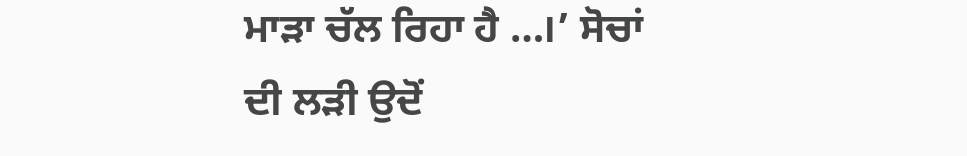ਮਾੜਾ ਚੱਲ ਰਿਹਾ ਹੈ …।’ ਸੋਚਾਂ ਦੀ ਲੜੀ ਉਦੋਂ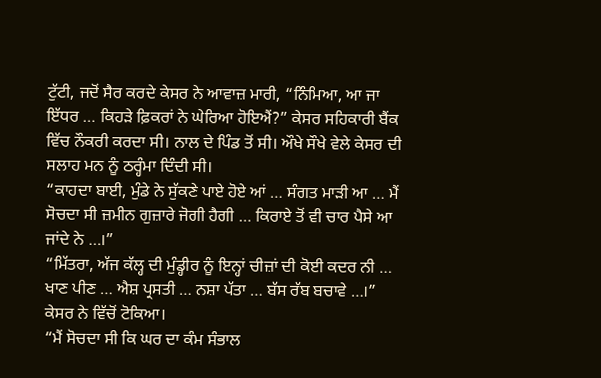ਟੁੱਟੀ, ਜਦੋਂ ਸੈਰ ਕਰਦੇ ਕੇਸਰ ਨੇ ਆਵਾਜ਼ ਮਾਰੀ, “ਨਿੰਮਿਆ, ਆ ਜਾ ਇੱਧਰ … ਕਿਹੜੇ ਫ਼ਿਕਰਾਂ ਨੇ ਘੇਰਿਆ ਹੋਇਐਂ?” ਕੇਸਰ ਸਹਿਕਾਰੀ ਬੈਂਕ ਵਿੱਚ ਨੌਕਰੀ ਕਰਦਾ ਸੀ। ਨਾਲ ਦੇ ਪਿੰਡ ਤੋਂ ਸੀ। ਔਖੇ ਸੌਖੇ ਵੇਲੇ ਕੇਸਰ ਦੀ ਸਲਾਹ ਮਨ ਨੂੰ ਠਰ੍ਹੰਮਾ ਦਿੰਦੀ ਸੀ।
“ਕਾਹਦਾ ਬਾਈ, ਮੁੰਡੇ ਨੇ ਸੁੱਕਣੇ ਪਾਏ ਹੋਏ ਆਂ … ਸੰਗਤ ਮਾੜੀ ਆ … ਮੈਂ ਸੋਚਦਾ ਸੀ ਜ਼ਮੀਨ ਗੁਜ਼ਾਰੇ ਜੋਗੀ ਹੈਗੀ … ਕਿਰਾਏ ਤੋਂ ਵੀ ਚਾਰ ਪੈਸੇ ਆ ਜਾਂਦੇ ਨੇ …।”
“ਮਿੱਤਰਾ, ਅੱਜ ਕੱਲ੍ਹ ਦੀ ਮੁੰਡ੍ਹੀਰ ਨੂੰ ਇਨ੍ਹਾਂ ਚੀਜ਼ਾਂ ਦੀ ਕੋਈ ਕਦਰ ਨੀ … ਖਾਣ ਪੀਣ … ਐਸ਼ ਪ੍ਰਸਤੀ … ਨਸ਼ਾ ਪੱਤਾ … ਬੱਸ ਰੱਬ ਬਚਾਵੇ …।” ਕੇਸਰ ਨੇ ਵਿੱਚੋਂ ਟੋਕਿਆ।
“ਮੈਂ ਸੋਚਦਾ ਸੀ ਕਿ ਘਰ ਦਾ ਕੰਮ ਸੰਭਾਲ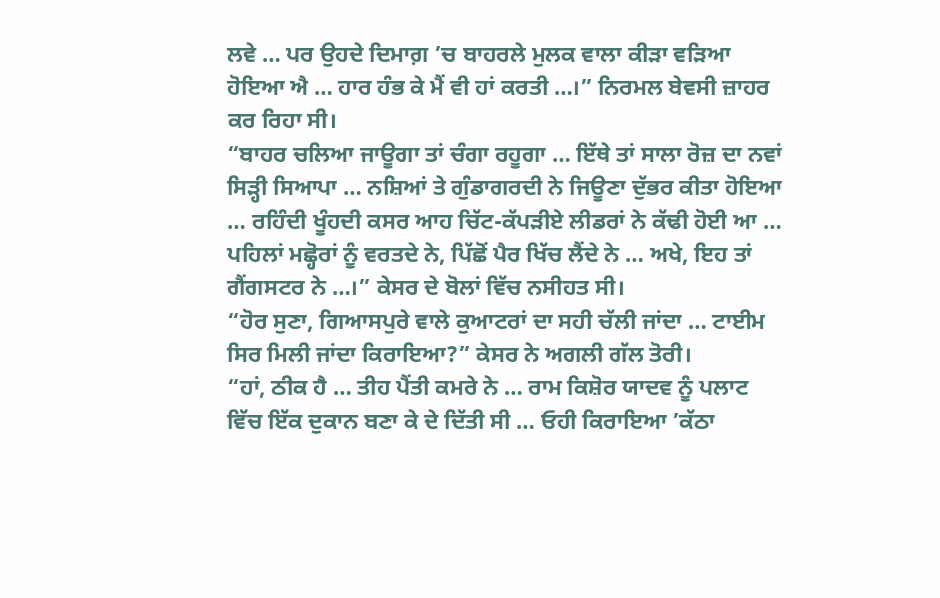ਲਵੇ … ਪਰ ਉਹਦੇ ਦਿਮਾਗ਼ ’ਚ ਬਾਹਰਲੇ ਮੁਲਕ ਵਾਲਾ ਕੀੜਾ ਵੜਿਆ ਹੋਇਆ ਐ … ਹਾਰ ਹੰਭ ਕੇ ਮੈਂ ਵੀ ਹਾਂ ਕਰਤੀ …।” ਨਿਰਮਲ ਬੇਵਸੀ ਜ਼ਾਹਰ ਕਰ ਰਿਹਾ ਸੀ।
“ਬਾਹਰ ਚਲਿਆ ਜਾਊਗਾ ਤਾਂ ਚੰਗਾ ਰਹੂਗਾ … ਇੱਥੇ ਤਾਂ ਸਾਲਾ ਰੋਜ਼ ਦਾ ਨਵਾਂ ਸਿੜ੍ਹੀ ਸਿਆਪਾ … ਨਸ਼ਿਆਂ ਤੇ ਗੁੰਡਾਗਰਦੀ ਨੇ ਜਿਊਣਾ ਦੁੱਭਰ ਕੀਤਾ ਹੋਇਆ … ਰਹਿੰਦੀ ਖੂੰਹਦੀ ਕਸਰ ਆਹ ਚਿੱਟ-ਕੱਪੜੀਏ ਲੀਡਰਾਂ ਨੇ ਕੱਢੀ ਹੋਈ ਆ … ਪਹਿਲਾਂ ਮਛ੍ਹੋਰਾਂ ਨੂੰ ਵਰਤਦੇ ਨੇ, ਪਿੱਛੋਂ ਪੈਰ ਖਿੱਚ ਲੈਂਦੇ ਨੇ … ਅਖੇ, ਇਹ ਤਾਂ ਗੈਂਗਸਟਰ ਨੇ …।” ਕੇਸਰ ਦੇ ਬੋਲਾਂ ਵਿੱਚ ਨਸੀਹਤ ਸੀ।
“ਹੋਰ ਸੁਣਾ, ਗਿਆਸਪੁਰੇ ਵਾਲੇ ਕੁਆਟਰਾਂ ਦਾ ਸਹੀ ਚੱਲੀ ਜਾਂਦਾ … ਟਾਈਮ ਸਿਰ ਮਿਲੀ ਜਾਂਦਾ ਕਿਰਾਇਆ?” ਕੇਸਰ ਨੇ ਅਗਲੀ ਗੱਲ ਤੋਰੀ।
“ਹਾਂ, ਠੀਕ ਹੈ … ਤੀਹ ਪੈਂਤੀ ਕਮਰੇ ਨੇ … ਰਾਮ ਕਿਸ਼ੋਰ ਯਾਦਵ ਨੂੰ ਪਲਾਟ ਵਿੱਚ ਇੱਕ ਦੁਕਾਨ ਬਣਾ ਕੇ ਦੇ ਦਿੱਤੀ ਸੀ … ਓਹੀ ਕਿਰਾਇਆ ’ਕੱਠਾ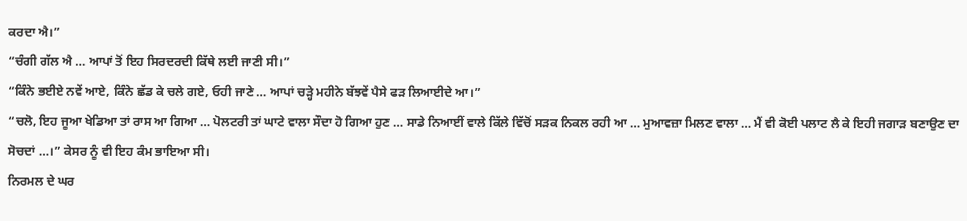ਕਰਦਾ ਐ।”
“ਚੰਗੀ ਗੱਲ ਐ … ਆਪਾਂ ਤੋਂ ਇਹ ਸਿਰਦਰਦੀ ਕਿੱਥੇ ਲਈ ਜਾਣੀ ਸੀ।”
“ਕਿੰਨੇ ਭਈਏ ਨਵੇਂ ਆਏ, ਕਿੰਨੇ ਛੱਡ ਕੇ ਚਲੇ ਗਏ, ਓਹੀ ਜਾਣੇ … ਆਪਾਂ ਚੜ੍ਹੇ ਮਹੀਨੇ ਬੱਝਵੇਂ ਪੈਸੇ ਫੜ ਲਿਆਈਦੇ ਆ।”
“ਚਲੋ, ਇਹ ਜੂਆ ਖੇਡਿਆ ਤਾਂ ਰਾਸ ਆ ਗਿਆ … ਪੋਲਟਰੀ ਤਾਂ ਘਾਟੇ ਵਾਲਾ ਸੌਦਾ ਹੋ ਗਿਆ ਹੁਣ … ਸਾਡੇ ਨਿਆਈਂ ਵਾਲੇ ਕਿੱਲੇ ਵਿੱਚੋਂ ਸੜਕ ਨਿਕਲ ਰਹੀ ਆ … ਮੁਆਵਜ਼ਾ ਮਿਲਣ ਵਾਲਾ … ਮੈਂ ਵੀ ਕੋਈ ਪਲਾਟ ਲੈ ਕੇ ਇਹੀ ਜਗਾੜ ਬਣਾਉਣ ਦਾ ਸੋਚਦਾਂ …।” ਕੇਸਰ ਨੂੰ ਵੀ ਇਹ ਕੰਮ ਭਾਇਆ ਸੀ।
ਨਿਰਮਲ ਦੇ ਘਰ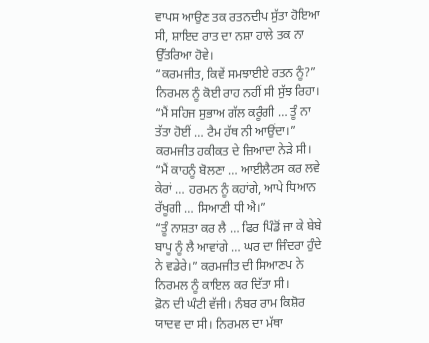ਵਾਪਸ ਆਉਣ ਤਕ ਰਤਨਦੀਪ ਸੁੱਤਾ ਹੋਇਆ ਸੀ, ਸ਼ਾਇਦ ਰਾਤ ਦਾ ਨਸ਼ਾ ਹਾਲੇ ਤਕ ਨਾ ਉੱਤਰਿਆ ਹੋਵੇ।
“ਕਰਮਜੀਤ, ਕਿਵੇਂ ਸਮਝਾਈਏ ਰਤਨ ਨੂੰ?” ਨਿਰਮਲ ਨੂੰ ਕੋਈ ਰਾਹ ਨਹੀਂ ਸੀ ਸੁੱਝ ਰਿਹਾ।
“ਮੈਂ ਸਹਿਜ ਸੁਭਾਅ ਗੱਲ ਕਰੂੰਗੀ … ਤੂੰ ਨਾ ਤੱਤਾ ਹੋਈਂ … ਟੈਮ ਹੱਥ ਨੀ ਆਉਂਦਾ।” ਕਰਮਜੀਤ ਹਕੀਕਤ ਦੇ ਜ਼ਿਆਦਾ ਨੇੜੇ ਸੀ।
“ਮੈਂ ਕਾਹਨੂੰ ਬੋਲਣਾ … ਆਈਲੈਟਸ ਕਰ ਲਵੇ ਕੇਰਾਂ … ਹਰਮਨ ਨੂੰ ਕਹਾਂਗੇ, ਆਪੇ ਧਿਆਨ ਰੱਖੂਗੀ … ਸਿਆਣੀ ਧੀ ਐ।”
“ਤੂੰ ਨਾਸ਼ਤਾ ਕਰ ਲੈ … ਫਿਰ ਪਿੰਡੋਂ ਜਾ ਕੇ ਬੇਬੇ ਬਾਪੂ ਨੂੰ ਲੈ ਆਵਾਂਗੇ … ਘਰ ਦਾ ਜਿੰਦਰਾ ਹੁੰਦੇ ਨੇ ਵਡੇਰੇ।” ਕਰਮਜੀਤ ਦੀ ਸਿਆਣਪ ਨੇ ਨਿਰਮਲ ਨੂੰ ਕਾਇਲ ਕਰ ਦਿੱਤਾ ਸੀ।
ਫ਼ੋਨ ਦੀ ਘੰਟੀ ਵੱਜੀ। ਨੰਬਰ ਰਾਮ ਕਿਸ਼ੋਰ ਯਾਦਵ ਦਾ ਸੀ। ਨਿਰਮਲ ਦਾ ਮੱਥਾ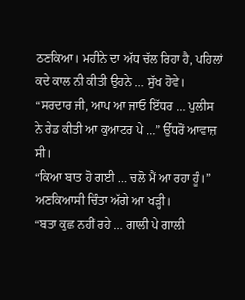ਠਣਕਿਆ। ਮਹੀਨੇ ਦਾ ਅੱਧ ਚੱਲ ਰਿਹਾ ਹੈ, ਪਹਿਲਾਂ ਕਦੇ ਕਾਲ ਨੀ ਕੀਤੀ ਉਹਨੇ … ਸੁੱਖ ਹੋਵੇ।
“ਸਰਦਾਰ ਜੀ, ਆਪ ਆ ਜਾਓ ਇੱਧਰ … ਪੁਲੀਸ ਨੇ ਰੇਡ ਕੀਤੀ ਆ ਕੁਆਟਰ ਪੇ …” ਉੱਧਰੋਂ ਆਵਾਜ਼ ਸੀ।
“ਕਿਆ ਬਾਤ ਹੋ ਗਈ … ਚਲੋ ਮੈਂ ਆ ਰਹਾ ਹੂੰ।” ਅਣਕਿਆਸੀ ਚਿੰਤਾ ਅੱਗੇ ਆ ਖੜ੍ਹੀ।
“ਬਤਾ ਕੁਛ ਨਹੀਂ ਰਹੇ … ਗਾਲੀ ਪੇ ਗਾਲੀ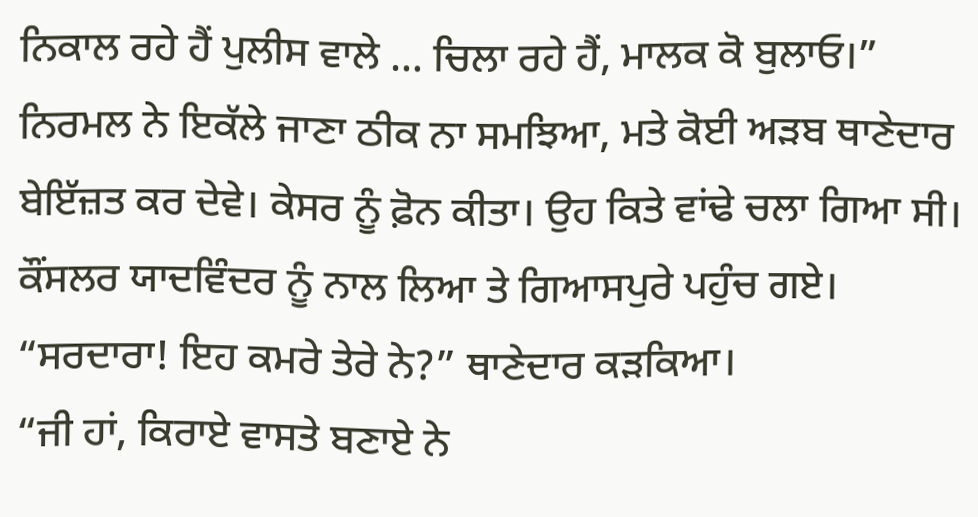ਨਿਕਾਲ ਰਹੇ ਹੈਂ ਪੁਲੀਸ ਵਾਲੇ … ਚਿਲਾ ਰਹੇ ਹੈਂ, ਮਾਲਕ ਕੋ ਬੁਲਾਓ।”
ਨਿਰਮਲ ਨੇ ਇਕੱਲੇ ਜਾਣਾ ਠੀਕ ਨਾ ਸਮਝਿਆ, ਮਤੇ ਕੋਈ ਅੜਬ ਥਾਣੇਦਾਰ ਬੇਇੱਜ਼ਤ ਕਰ ਦੇਵੇ। ਕੇਸਰ ਨੂੰ ਫ਼ੋਨ ਕੀਤਾ। ਉਹ ਕਿਤੇ ਵਾਂਢੇ ਚਲਾ ਗਿਆ ਸੀ। ਕੌਂਸਲਰ ਯਾਦਵਿੰਦਰ ਨੂੰ ਨਾਲ ਲਿਆ ਤੇ ਗਿਆਸਪੁਰੇ ਪਹੁੰਚ ਗਏ।
“ਸਰਦਾਰਾ! ਇਹ ਕਮਰੇ ਤੇਰੇ ਨੇ?” ਥਾਣੇਦਾਰ ਕੜਕਿਆ।
“ਜੀ ਹਾਂ, ਕਿਰਾਏ ਵਾਸਤੇ ਬਣਾਏ ਨੇ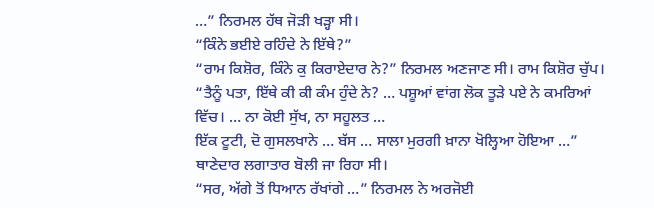…” ਨਿਰਮਲ ਹੱਥ ਜੋੜੀ ਖੜ੍ਹਾ ਸੀ।
“ਕਿੰਨੇ ਭਈਏ ਰਹਿੰਦੇ ਨੇ ਇੱਥੇ?”
“ਰਾਮ ਕਿਸ਼ੋਰ, ਕਿੰਨੇ ਕੁ ਕਿਰਾਏਦਾਰ ਨੇ?” ਨਿਰਮਲ ਅਣਜਾਣ ਸੀ। ਰਾਮ ਕਿਸ਼ੋਰ ਚੁੱਪ।
“ਤੈਨੂੰ ਪਤਾ, ਇੱਥੇ ਕੀ ਕੀ ਕੰਮ ਹੁੰਦੇ ਨੇ? … ਪਸ਼ੂਆਂ ਵਾਂਗ ਲੋਕ ਤੂੜੇ ਪਏ ਨੇ ਕਮਰਿਆਂ ਵਿੱਚ। … ਨਾ ਕੋਈ ਸੁੱਖ, ਨਾ ਸਹੂਲਤ …
ਇੱਕ ਟੂਟੀ, ਦੋ ਗੁਸਲਖਾਨੇ … ਬੱਸ … ਸਾਲਾ ਮੁਰਗੀ ਖ਼ਾਨਾ ਖੋਲ੍ਹਿਆ ਹੋਇਆ …” ਥਾਣੇਦਾਰ ਲਗਾਤਾਰ ਬੋਲੀ ਜਾ ਰਿਹਾ ਸੀ।
“ਸਰ, ਅੱਗੇ ਤੋਂ ਧਿਆਨ ਰੱਖਾਂਗੇ …” ਨਿਰਮਲ ਨੇ ਅਰਜੋਈ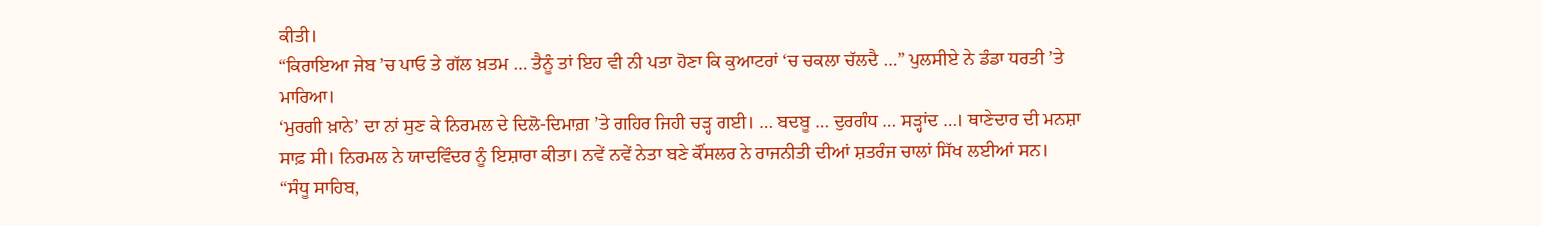ਕੀਤੀ।
“ਕਿਰਾਇਆ ਜੇਬ ’ਚ ਪਾਓ ਤੇ ਗੱਲ ਖ਼ਤਮ … ਤੈਨੂੰ ਤਾਂ ਇਹ ਵੀ ਨੀ ਪਤਾ ਹੋਣਾ ਕਿ ਕੁਆਟਰਾਂ ‘ਚ ਚਕਲਾ ਚੱਲਦੈ …” ਪੁਲਸੀਏ ਨੇ ਡੰਡਾ ਧਰਤੀ ’ਤੇ ਮਾਰਿਆ।
‘ਮੁਰਗੀ ਖ਼ਾਨੇ’ ਦਾ ਨਾਂ ਸੁਣ ਕੇ ਨਿਰਮਲ ਦੇ ਦਿਲੋ-ਦਿਮਾਗ਼ ’ਤੇ ਗਹਿਰ ਜਿਹੀ ਚੜ੍ਹ ਗਈ। … ਬਦਬੂ … ਦੁਰਗੰਧ … ਸੜ੍ਹਾਂਦ …। ਥਾਣੇਦਾਰ ਦੀ ਮਨਸ਼ਾ ਸਾਫ਼ ਸੀ। ਨਿਰਮਲ ਨੇ ਯਾਦਵਿੰਦਰ ਨੂੰ ਇਸ਼ਾਰਾ ਕੀਤਾ। ਨਵੇਂ ਨਵੇਂ ਨੇਤਾ ਬਣੇ ਕੌਂਸਲਰ ਨੇ ਰਾਜਨੀਤੀ ਦੀਆਂ ਸ਼ਤਰੰਜ ਚਾਲਾਂ ਸਿੱਖ ਲਈਆਂ ਸਨ।
“ਸੰਧੂ ਸਾਹਿਬ,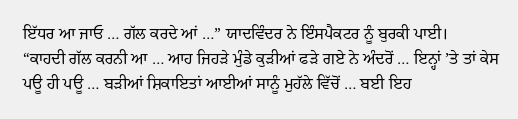ਇੱਧਰ ਆ ਜਾਓ … ਗੱਲ ਕਰਦੇ ਆਂ …” ਯਾਦਵਿੰਦਰ ਨੇ ਇੰਸਪੈਕਟਰ ਨੂੰ ਬੁਰਕੀ ਪਾਈ।
“ਕਾਹਦੀ ਗੱਲ ਕਰਨੀ ਆ … ਆਹ ਜਿਹੜੇ ਮੁੰਡੇ ਕੁੜੀਆਂ ਫੜੇ ਗਏ ਨੇ ਅੰਦਰੋਂ … ਇਨ੍ਹਾਂ ’ਤੇ ਤਾਂ ਕੇਸ ਪਊ ਹੀ ਪਊ … ਬੜੀਆਂ ਸ਼ਿਕਾਇਤਾਂ ਆਈਆਂ ਸਾਨੂੰ ਮੁਹੱਲੇ ਵਿੱਚੋਂ … ਬਈ ਇਹ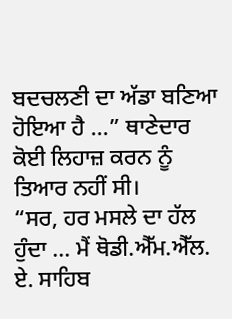ਬਦਚਲਣੀ ਦਾ ਅੱਡਾ ਬਣਿਆ ਹੋਇਆ ਹੈ …” ਥਾਣੇਦਾਰ ਕੋਈ ਲਿਹਾਜ਼ ਕਰਨ ਨੂੰ ਤਿਆਰ ਨਹੀਂ ਸੀ।
“ਸਰ, ਹਰ ਮਸਲੇ ਦਾ ਹੱਲ ਹੁੰਦਾ … ਮੈਂ ਥੋਡੀ.ਐੱਮ.ਐੱਲ. ਏ. ਸਾਹਿਬ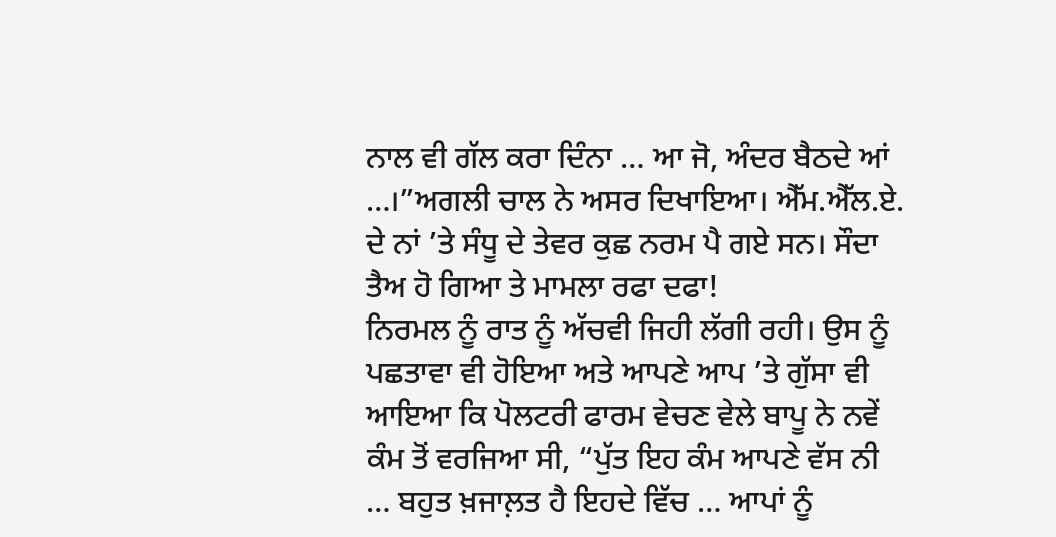ਨਾਲ ਵੀ ਗੱਲ ਕਰਾ ਦਿੰਨਾ … ਆ ਜੋ, ਅੰਦਰ ਬੈਠਦੇ ਆਂ …।”ਅਗਲੀ ਚਾਲ ਨੇ ਅਸਰ ਦਿਖਾਇਆ। ਐੱਮ.ਐੱਲ.ਏ. ਦੇ ਨਾਂ ’ਤੇ ਸੰਧੂ ਦੇ ਤੇਵਰ ਕੁਛ ਨਰਮ ਪੈ ਗਏ ਸਨ। ਸੌਦਾ ਤੈਅ ਹੋ ਗਿਆ ਤੇ ਮਾਮਲਾ ਰਫਾ ਦਫਾ!
ਨਿਰਮਲ ਨੂੰ ਰਾਤ ਨੂੰ ਅੱਚਵੀ ਜਿਹੀ ਲੱਗੀ ਰਹੀ। ਉਸ ਨੂੰ ਪਛਤਾਵਾ ਵੀ ਹੋਇਆ ਅਤੇ ਆਪਣੇ ਆਪ ’ਤੇ ਗੁੱਸਾ ਵੀ ਆਇਆ ਕਿ ਪੋਲਟਰੀ ਫਾਰਮ ਵੇਚਣ ਵੇਲੇ ਬਾਪੂ ਨੇ ਨਵੇਂ ਕੰਮ ਤੋਂ ਵਰਜਿਆ ਸੀ, “ਪੁੱਤ ਇਹ ਕੰਮ ਆਪਣੇ ਵੱਸ ਨੀ … ਬਹੁਤ ਖ਼ਜਾਲ਼ਤ ਹੈ ਇਹਦੇ ਵਿੱਚ … ਆਪਾਂ ਨੂੰ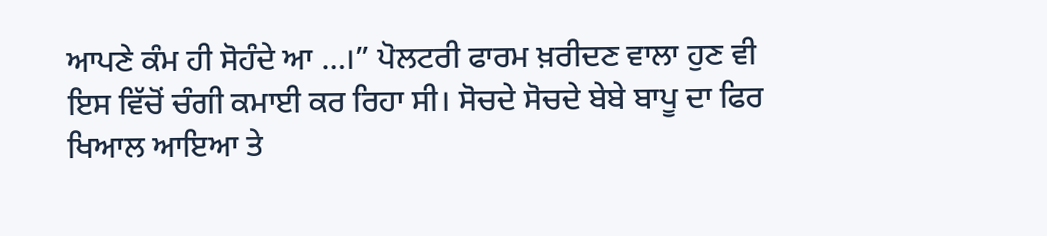ਆਪਣੇ ਕੰਮ ਹੀ ਸੋਹੰਦੇ ਆ …।” ਪੋਲਟਰੀ ਫਾਰਮ ਖ਼ਰੀਦਣ ਵਾਲਾ ਹੁਣ ਵੀ ਇਸ ਵਿੱਚੋਂ ਚੰਗੀ ਕਮਾਈ ਕਰ ਰਿਹਾ ਸੀ। ਸੋਚਦੇ ਸੋਚਦੇ ਬੇਬੇ ਬਾਪੂ ਦਾ ਫਿਰ ਖਿਆਲ ਆਇਆ ਤੇ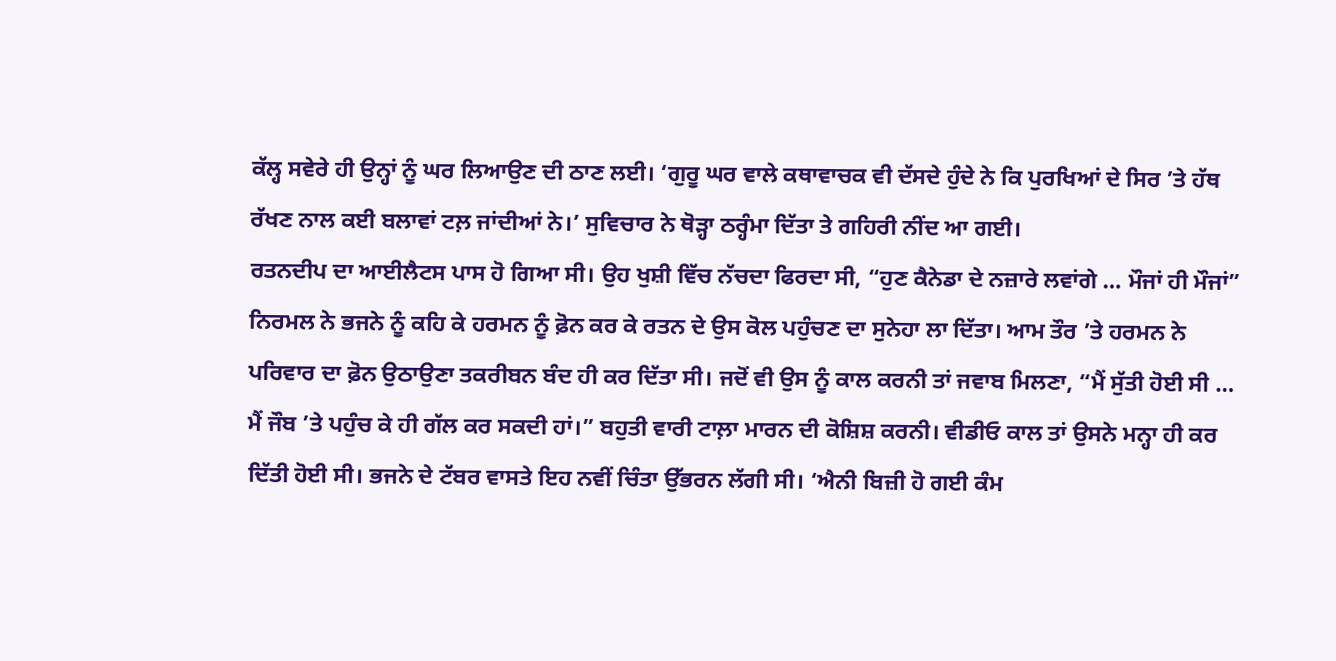ਕੱਲ੍ਹ ਸਵੇਰੇ ਹੀ ਉਨ੍ਹਾਂ ਨੂੰ ਘਰ ਲਿਆਉਣ ਦੀ ਠਾਣ ਲਈ। ‘ਗੁਰੂ ਘਰ ਵਾਲੇ ਕਥਾਵਾਚਕ ਵੀ ਦੱਸਦੇ ਹੁੰਦੇ ਨੇ ਕਿ ਪੁਰਖਿਆਂ ਦੇ ਸਿਰ ’ਤੇ ਹੱਥ ਰੱਖਣ ਨਾਲ ਕਈ ਬਲਾਵਾਂ ਟਲ਼ ਜਾਂਦੀਆਂ ਨੇ।’ ਸੁਵਿਚਾਰ ਨੇ ਥੋੜ੍ਹਾ ਠਰ੍ਹੰਮਾ ਦਿੱਤਾ ਤੇ ਗਹਿਰੀ ਨੀਂਦ ਆ ਗਈ।
ਰਤਨਦੀਪ ਦਾ ਆਈਲੈਟਸ ਪਾਸ ਹੋ ਗਿਆ ਸੀ। ਉਹ ਖੁਸ਼ੀ ਵਿੱਚ ਨੱਚਦਾ ਫਿਰਦਾ ਸੀ, “ਹੁਣ ਕੈਨੇਡਾ ਦੇ ਨਜ਼ਾਰੇ ਲਵਾਂਗੇ … ਮੌਜਾਂ ਹੀ ਮੌਜਾਂ” ਨਿਰਮਲ ਨੇ ਭਜਨੇ ਨੂੰ ਕਹਿ ਕੇ ਹਰਮਨ ਨੂੰ ਫ਼ੋਨ ਕਰ ਕੇ ਰਤਨ ਦੇ ਉਸ ਕੋਲ ਪਹੁੰਚਣ ਦਾ ਸੁਨੇਹਾ ਲਾ ਦਿੱਤਾ। ਆਮ ਤੌਰ ’ਤੇ ਹਰਮਨ ਨੇ ਪਰਿਵਾਰ ਦਾ ਫ਼ੋਨ ਉਠਾਉਣਾ ਤਕਰੀਬਨ ਬੰਦ ਹੀ ਕਰ ਦਿੱਤਾ ਸੀ। ਜਦੋਂ ਵੀ ਉਸ ਨੂੰ ਕਾਲ ਕਰਨੀ ਤਾਂ ਜਵਾਬ ਮਿਲਣਾ, “ਮੈਂ ਸੁੱਤੀ ਹੋਈ ਸੀ … ਮੈਂ ਜੌਬ ’ਤੇ ਪਹੁੰਚ ਕੇ ਹੀ ਗੱਲ ਕਰ ਸਕਦੀ ਹਾਂ।” ਬਹੁਤੀ ਵਾਰੀ ਟਾਲ਼ਾ ਮਾਰਨ ਦੀ ਕੋਸ਼ਿਸ਼ ਕਰਨੀ। ਵੀਡੀਓ ਕਾਲ ਤਾਂ ਉਸਨੇ ਮਨ੍ਹਾ ਹੀ ਕਰ ਦਿੱਤੀ ਹੋਈ ਸੀ। ਭਜਨੇ ਦੇ ਟੱਬਰ ਵਾਸਤੇ ਇਹ ਨਵੀਂ ਚਿੰਤਾ ਉੱਭਰਨ ਲੱਗੀ ਸੀ। ‘ਐਨੀ ਬਿਜ਼ੀ ਹੋ ਗਈ ਕੰਮ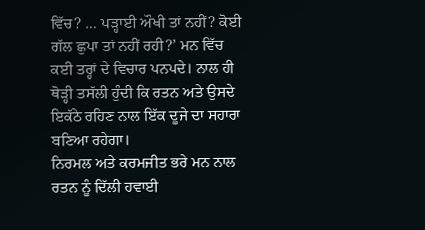ਵਿੱਚ? … ਪੜ੍ਹਾਈ ਔਖੀ ਤਾਂ ਨਹੀਂ? ਕੋਈ ਗੱਲ ਛੁਪਾ ਤਾਂ ਨਹੀਂ ਰਹੀ?’ ਮਨ ਵਿੱਚ ਕਈ ਤਰ੍ਹਾਂ ਦੇ ਵਿਚਾਰ ਪਨਪਦੇ। ਨਾਲ ਹੀ ਥੋੜ੍ਹੀ ਤਸੱਲੀ ਹੁੰਦੀ ਕਿ ਰਤਨ ਅਤੇ ਉਸਦੇ ਇਕੱਠੇ ਰਹਿਣ ਨਾਲ ਇੱਕ ਦੂਜੇ ਦਾ ਸਹਾਰਾ ਬਣਿਆ ਰਹੇਗਾ।
ਨਿਰਮਲ ਅਤੇ ਕਰਮਜੀਤ ਭਰੇ ਮਨ ਨਾਲ ਰਤਨ ਨੂੰ ਦਿੱਲੀ ਹਵਾਈ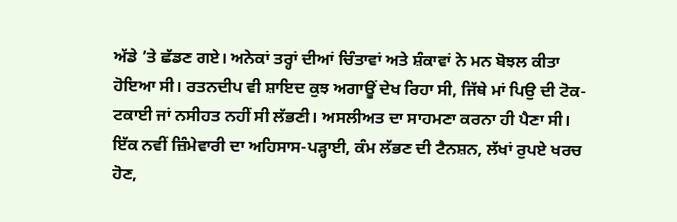ਅੱਡੇ ’ਤੇ ਛੱਡਣ ਗਏ। ਅਨੇਕਾਂ ਤਰ੍ਹਾਂ ਦੀਆਂ ਚਿੰਤਾਵਾਂ ਅਤੇ ਸ਼ੰਕਾਵਾਂ ਨੇ ਮਨ ਬੋਝਲ ਕੀਤਾ ਹੋਇਆ ਸੀ। ਰਤਨਦੀਪ ਵੀ ਸ਼ਾਇਦ ਕੁਝ ਅਗਾਊਂ ਦੇਖ ਰਿਹਾ ਸੀ, ਜਿੱਥੇ ਮਾਂ ਪਿਉ ਦੀ ਟੋਕ-ਟਕਾਈ ਜਾਂ ਨਸੀਹਤ ਨਹੀਂ ਸੀ ਲੱਭਣੀ। ਅਸਲੀਅਤ ਦਾ ਸਾਹਮਣਾ ਕਰਨਾ ਹੀ ਪੈਣਾ ਸੀ। ਇੱਕ ਨਵੀਂ ਜ਼ਿੰਮੇਵਾਰੀ ਦਾ ਅਹਿਸਾਸ-ਪੜ੍ਹਾਈ, ਕੰਮ ਲੱਭਣ ਦੀ ਟੈਨਸ਼ਨ, ਲੱਖਾਂ ਰੁਪਏ ਖਰਚ ਹੋਣ,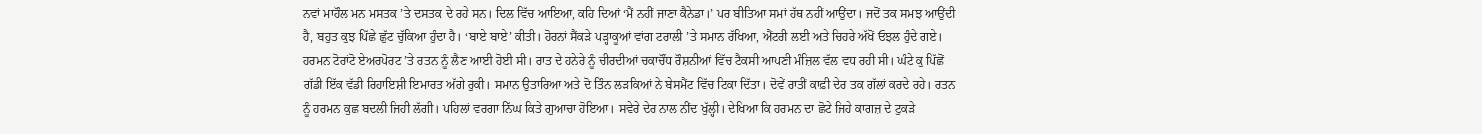ਨਵਾਂ ਮਾਹੌਲ ਮਨ ਮਸਤਕ ’ਤੇ ਦਸਤਕ ਦੇ ਰਹੇ ਸਨ। ਦਿਲ ਵਿੱਚ ਆਇਆ, ਕਹਿ ਦਿਆਂ ‘ਮੈਂ ਨਹੀਂ ਜਾਣਾ ਕੈਨੇਡਾ।’ ਪਰ ਬੀਤਿਆ ਸਮਾਂ ਹੱਥ ਨਹੀਂ ਆਉਂਦਾ। ਜਦੋਂ ਤਕ ਸਮਝ ਆਉਂਦੀ ਹੈ, ਬਹੁਤ ਕੁਝ ਪਿੱਛੇ ਛੁੱਟ ਚੁੱਕਿਆ ਹੁੰਦਾ ਹੈ। ‘ਬਾਏ ਬਾਏ’ ਕੀਤੀ। ਹੋਰਨਾਂ ਸੈਂਕੜੇ ਪੜ੍ਹਾਕੂਆਂ ਵਾਂਗ ਟਰਾਲੀ ’ਤੇ ਸਮਾਨ ਰੱਖਿਆ, ਐਂਟਰੀ ਲਈ ਅਤੇ ਚਿਹਰੇ ਅੱਖੋਂ ਓਝਲ ਹੁੰਦੇ ਗਏ।
ਹਰਮਨ ਟੋਰਾਂਟੋ ਏਅਰਪੋਰਟ ’ਤੇ ਰਤਨ ਨੂੰ ਲੈਣ ਆਈ ਹੋਈ ਸੀ। ਰਾਤ ਦੇ ਹਨੇਰੇ ਨੂੰ ਚੀਰਦੀਆਂ ਚਕਾਚੌਂਧ ਰੌਸ਼ਨੀਆਂ ਵਿੱਚ ਟੈਕਸੀ ਆਪਣੀ ਮੰਜ਼ਿਲ ਵੱਲ ਵਧ ਰਹੀ ਸੀ। ਘੰਟੇ ਕੁ ਪਿੱਛੋਂ ਗੱਡੀ ਇੱਕ ਵੱਡੀ ਰਿਹਾਇਸ਼ੀ ਇਮਾਰਤ ਅੱਗੇ ਰੁਕੀ। ਸਮਾਨ ਉਤਾਰਿਆ ਅਤੇ ਦੋ ਤਿੰਨ ਲੜਕਿਆਂ ਨੇ ਬੇਸਮੈਂਟ ਵਿੱਚ ਟਿਕਾ ਦਿੱਤਾ। ਦੋਵੇਂ ਰਾਤੀਂ ਕਾਫ਼ੀ ਦੇਰ ਤਕ ਗੱਲਾਂ ਕਰਦੇ ਰਹੇ। ਰਤਨ ਨੂੰ ਹਰਮਨ ਕੁਛ ਬਦਲੀ ਜਿਹੀ ਲੱਗੀ। ਪਹਿਲਾਂ ਵਰਗਾ ਨਿੱਘ ਕਿਤੇ ਗੁਆਚਾ ਹੋਇਆ। ਸਵੇਰੇ ਦੇਰ ਨਾਲ ਨੀਂਦ ਖੁੱਲ੍ਹੀ। ਦੇਖਿਆ ਕਿ ਹਰਮਨ ਦਾ ਛੋਟੇ ਜਿਹੇ ਕਾਗਜ਼ ਦੇ ਟੁਕੜੇ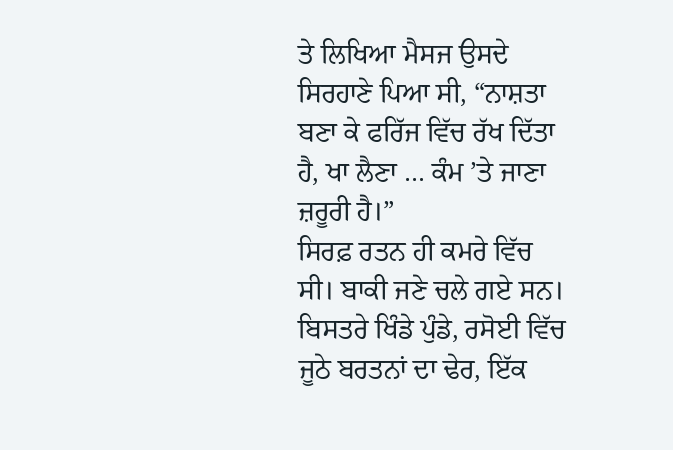ਤੇ ਲਿਖਿਆ ਮੈਸਜ ਉਸਦੇ ਸਿਰਹਾਣੇ ਪਿਆ ਸੀ, “ਨਾਸ਼ਤਾ ਬਣਾ ਕੇ ਫਰਿੱਜ ਵਿੱਚ ਰੱਖ ਦਿੱਤਾ ਹੈ, ਖਾ ਲੈਣਾ … ਕੰਮ ’ਤੇ ਜਾਣਾ ਜ਼ਰੂਰੀ ਹੈ।”
ਸਿਰਫ਼ ਰਤਨ ਹੀ ਕਮਰੇ ਵਿੱਚ ਸੀ। ਬਾਕੀ ਜਣੇ ਚਲੇ ਗਏ ਸਨ। ਬਿਸਤਰੇ ਖਿੰਡੇ ਪੁੰਡੇ, ਰਸੋਈ ਵਿੱਚ ਜੂਠੇ ਬਰਤਨਾਂ ਦਾ ਢੇਰ, ਇੱਕ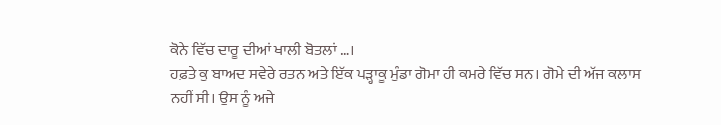ਕੋਨੇ ਵਿੱਚ ਦਾਰੂ ਦੀਆਂ ਖਾਲੀ ਬੋਤਲਾਂ …।
ਹਫ਼ਤੇ ਕੁ ਬਾਅਦ ਸਵੇਰੇ ਰਤਨ ਅਤੇ ਇੱਕ ਪੜ੍ਹਾਕੂ ਮੁੰਡਾ ਗੋਮਾ ਹੀ ਕਮਰੇ ਵਿੱਚ ਸਨ। ਗੋਮੇ ਦੀ ਅੱਜ ਕਲਾਸ ਨਹੀਂ ਸੀ। ਉਸ ਨੂੰ ਅਜੇ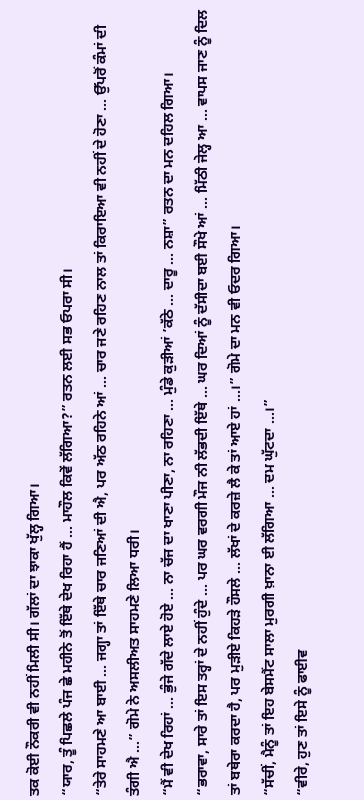ਤਕ ਕੋਈ ਨੌਕਰੀ ਵੀ ਨਹੀਂ ਮਿਲੀ ਸੀ। ਗੱਲਾਂ ਦਾ ਝਾਕਾ ਖੁੱਲ੍ਹ ਗਿਆ।
“ਯਾਰ, ਤੂੰ ਪਿਛਲੇ ਪੰਜ ਛੇ ਮਹੀਨੇ ਤੋਂ ਇੱਥੇ ਦੇਖ ਰਿਹਾ ਹੈਂ … ਮਾਹੌਲ ਕਿਵੇਂ ਲੱਗਿਆ?” ਰਤਨ ਲਈ ਸਭ ਓਪਰਾ ਸੀ।
“ਤੇਰੇ ਸਾਹਮਣੇ ਆ ਬਾਈ … ਜਗ੍ਹਾ ਤਾਂ ਇੱਥੇ ਚਾਰ ਜਣਿਆਂ ਦੀ ਐ, ਪਰ ਅੱਠ ਰਹਿਨੇ ਆਂ … ਚਾਰ ਜਣੇ ਰਹਿਣ ਨਾਲ ਤਾਂ ਕਿਰਾਇਆ ਵੀ ਨਹੀਂ ਦੇ ਹੋਣਾ … ਉੱਪਰੋਂ ਕੰਮਾਂ ਦੀ ਤੰਗੀ ਐ …” ਗੋਮੇ ਨੇ ਅਸਲੀਅਤ ਸਾਹਮਣੇ ਲਿਆ ਧਰੀ।
“ਮੈਂ ਵੀ ਦੇਖ ਰਿਹਾਂ … ਭੁੰਜੇ ਗੱਦੇ ਲਾਏ ਹੋਏ … ਨਾ ਚੱਜ ਦਾ ਖਾਣਾ ਪੀਣਾ, ਨਾ ਰਹਿਣਾ … ਮੁੰਡੇ ਕੁੜੀਆਂ ’ਕੱਠੇ … ਦਾਰੂ … ਨਸ਼ਾ” ਰਤਨ ਦਾ ਮਨ ਦਹਿਲ ਗਿਆ।
“ਭਰਾਵਾ, ਸਾਰੇ ਤਾਂ ਇਸ ਤਰ੍ਹਾਂ ਦੇ ਨਹੀਂ ਹੁੰਦੇ … ਪਰ ਘਰ ਵਰਗੀ ਮੌਜ ਨੀ ਲੱਭਦੀ ਇੱਥੇ … ਘਰ ਦਿਆਂ ਨੂੰ ਦੱਸੀਦਾ ਬਈ ਸੌਖੇ ਆਂ … ਮਿੱਠੀ ਜੇਲ੍ਹ ਆ … ਵਾਪਸ ਜਾਣ ਨੂੰ ਦਿਲ ਤਾਂ ਬਥੇਰਾ ਕਰਦਾ ਹੈ, ਪਰ ਮੁੜੀਏ ਕਿਹੜੇ ਹੌਸਲੇ … ਲੱਖਾਂ ਦੇ ਕਰਜ਼ੇ ਲੈ ਕੇ ਤਾਂ ਆਏ ਹਾਂ …।” ਗੋਮੇ ਦਾ ਮਨ ਵੀ ਓਦਰ ਗਿਆ।
“ਸੱਚੀਂ, ਮੈਨੂੰ ਤਾਂ ਇਹ ਬੇਸਮੈਂਟ ਸਾਲਾ ਮੁਰਗੀ ਖ਼ਾਨਾ ਈ ਲੱਗਿਆ … ਦਮ ਘੁੱਟਦਾ …।”
“ਵੀਰੇ, ਹੁਣ ਤਾਂ ਇਸੇ ਨੂੰ ਫਾਈਵ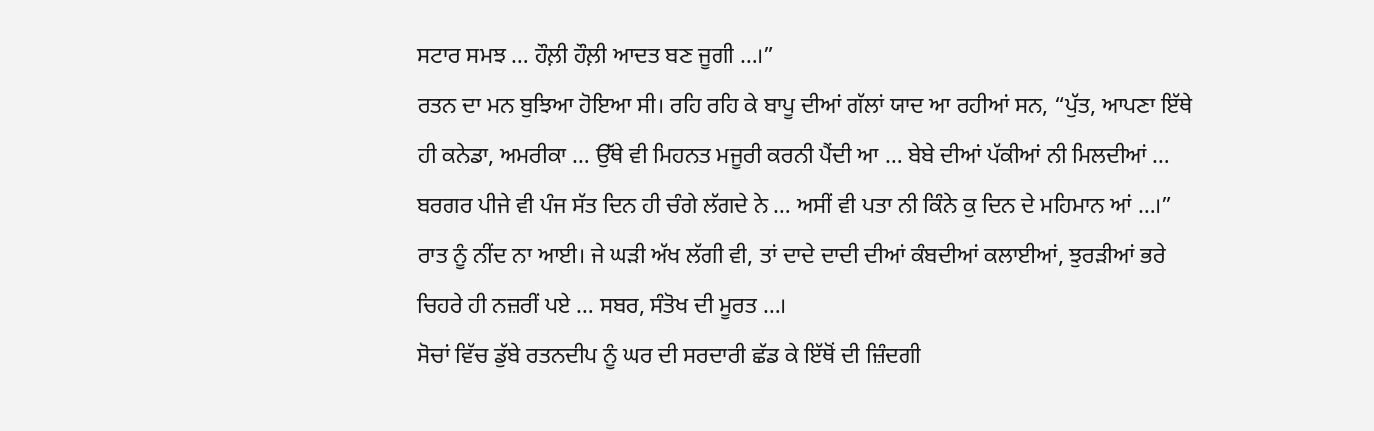ਸਟਾਰ ਸਮਝ … ਹੌਲ਼ੀ ਹੌਲ਼ੀ ਆਦਤ ਬਣ ਜੂਗੀ …।”
ਰਤਨ ਦਾ ਮਨ ਬੁਝਿਆ ਹੋਇਆ ਸੀ। ਰਹਿ ਰਹਿ ਕੇ ਬਾਪੂ ਦੀਆਂ ਗੱਲਾਂ ਯਾਦ ਆ ਰਹੀਆਂ ਸਨ, “ਪੁੱਤ, ਆਪਣਾ ਇੱਥੇ ਹੀ ਕਨੇਡਾ, ਅਮਰੀਕਾ … ਉੱਥੇ ਵੀ ਮਿਹਨਤ ਮਜੂਰੀ ਕਰਨੀ ਪੈਂਦੀ ਆ … ਬੇਬੇ ਦੀਆਂ ਪੱਕੀਆਂ ਨੀ ਮਿਲਦੀਆਂ … ਬਰਗਰ ਪੀਜੇ ਵੀ ਪੰਜ ਸੱਤ ਦਿਨ ਹੀ ਚੰਗੇ ਲੱਗਦੇ ਨੇ … ਅਸੀਂ ਵੀ ਪਤਾ ਨੀ ਕਿੰਨੇ ਕੁ ਦਿਨ ਦੇ ਮਹਿਮਾਨ ਆਂ …।” ਰਾਤ ਨੂੰ ਨੀਂਦ ਨਾ ਆਈ। ਜੇ ਘੜੀ ਅੱਖ ਲੱਗੀ ਵੀ, ਤਾਂ ਦਾਦੇ ਦਾਦੀ ਦੀਆਂ ਕੰਬਦੀਆਂ ਕਲਾਈਆਂ, ਝੁਰੜੀਆਂ ਭਰੇ ਚਿਹਰੇ ਹੀ ਨਜ਼ਰੀਂ ਪਏ … ਸਬਰ, ਸੰਤੋਖ ਦੀ ਮੂਰਤ …।
ਸੋਚਾਂ ਵਿੱਚ ਡੁੱਬੇ ਰਤਨਦੀਪ ਨੂੰ ਘਰ ਦੀ ਸਰਦਾਰੀ ਛੱਡ ਕੇ ਇੱਥੋਂ ਦੀ ਜ਼ਿੰਦਗੀ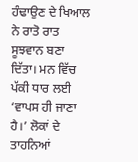ਹੰਢਾਉਣ ਦੇ ਖਿਆਲ ਨੇ ਰਾਤੋ ਰਾਤ ਸੂਝਵਾਨ ਬਣਾ ਦਿੱਤਾ। ਮਨ ਵਿੱਚ ਪੱਕੀ ਧਾਰ ਲਈ ‘ਵਾਪਸ ਹੀ ਜਾਣਾ ਹੈ।’ ਲੋਕਾਂ ਦੇ ਤਾਹਨਿਆਂ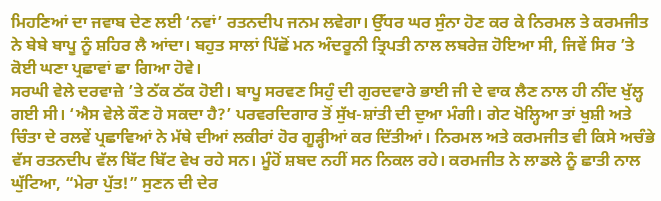ਮਿਹਣਿਆਂ ਦਾ ਜਵਾਬ ਦੇਣ ਲਈ ‘ਨਵਾਂ’ ਰਤਨਦੀਪ ਜਨਮ ਲਵੇਗਾ। ਉੱਧਰ ਘਰ ਸੁੰਨਾ ਹੋਣ ਕਰ ਕੇ ਨਿਰਮਲ ਤੇ ਕਰਮਜੀਤ ਨੇ ਬੇਬੇ ਬਾਪੂ ਨੂੰ ਸ਼ਹਿਰ ਲੈ ਆਂਦਾ। ਬਹੁਤ ਸਾਲਾਂ ਪਿੱਛੋਂ ਮਨ ਅੰਦਰੂਨੀ ਤ੍ਰਿਪਤੀ ਨਾਲ ਲਬਰੇਜ਼ ਹੋਇਆ ਸੀ, ਜਿਵੇਂ ਸਿਰ ’ਤੇ ਕੋਈ ਘਣਾ ਪ੍ਰਛਾਵਾਂ ਛਾ ਗਿਆ ਹੋਵੇ।
ਸਰਘੀ ਵੇਲੇ ਦਰਵਾਜ਼ੇ ’ਤੇ ਠੱਕ ਠੱਕ ਹੋਈ। ਬਾਪੂ ਸਰਵਣ ਸਿਹੁੰ ਦੀ ਗੁਰਦਵਾਰੇ ਭਾਈ ਜੀ ਦੇ ਵਾਕ ਲੈਣ ਨਾਲ ਹੀ ਨੀਂਦ ਖੁੱਲ੍ਹ ਗਈ ਸੀ। ‘ਐਸ ਵੇਲੇ ਕੌਣ ਹੋ ਸਕਦਾ ਹੈ?’ ਪਰਵਰਦਿਗਾਰ ਤੋਂ ਸੁੱਖ-ਸ਼ਾਂਤੀ ਦੀ ਦੁਆ ਮੰਗੀ। ਗੇਟ ਖੋਲ੍ਹਿਆ ਤਾਂ ਖੁਸ਼ੀ ਅਤੇ ਚਿੰਤਾ ਦੇ ਰਲਵੇਂ ਪ੍ਰਛਾਵਿਆਂ ਨੇ ਮੱਥੇ ਦੀਆਂ ਲਕੀਰਾਂ ਹੋਰ ਗੂੜ੍ਹੀਆਂ ਕਰ ਦਿੱਤੀਆਂ। ਨਿਰਮਲ ਅਤੇ ਕਰਮਜੀਤ ਵੀ ਕਿਸੇ ਅਚੰਭੇ ਵੱਸ ਰਤਨਦੀਪ ਵੱਲ ਬਿੱਟ ਬਿੱਟ ਵੇਖ ਰਹੇ ਸਨ। ਮੂੰਹੋਂ ਸ਼ਬਦ ਨਹੀਂ ਸਨ ਨਿਕਲ ਰਹੇ। ਕਰਮਜੀਤ ਨੇ ਲਾਡਲੇ ਨੂੰ ਛਾਤੀ ਨਾਲ ਘੁੱਟਿਆ, “ਮੇਰਾ ਪੁੱਤ!” ਸੁਣਨ ਦੀ ਦੇਰ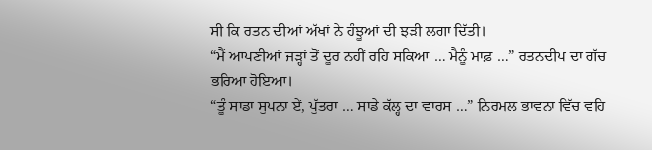ਸੀ ਕਿ ਰਤਨ ਦੀਆਂ ਅੱਖਾਂ ਨੇ ਹੰਝੂਆਂ ਦੀ ਝੜੀ ਲਗਾ ਦਿੱਤੀ।
“ਮੈਂ ਆਪਣੀਆਂ ਜੜ੍ਹਾਂ ਤੋਂ ਦੂਰ ਨਹੀਂ ਰਹਿ ਸਕਿਆ … ਮੈਨੂੰ ਮਾਫ਼ …” ਰਤਨਦੀਪ ਦਾ ਗੱਚ ਭਰਿਆ ਹੋਇਆ।
“ਤੂੰ ਸਾਡਾ ਸੁਪਨਾ ਏਂ, ਪੁੱਤਰਾ … ਸਾਡੇ ਕੱਲ੍ਹ ਦਾ ਵਾਰਸ …” ਨਿਰਮਲ ਭਾਵਨਾ ਵਿੱਚ ਵਹਿ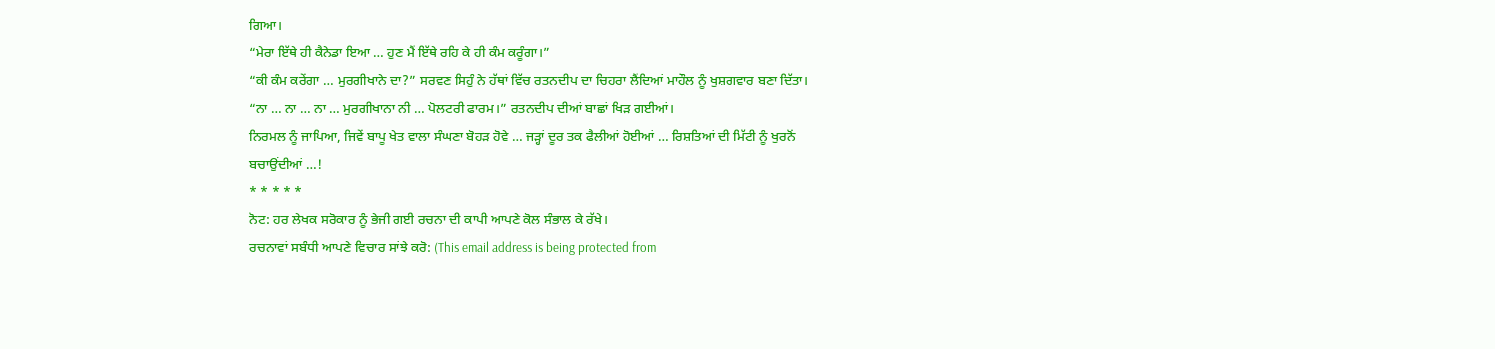ਗਿਆ।
“ਮੇਰਾ ਇੱਥੇ ਹੀ ਕੈਨੇਡਾ ਇਆ … ਹੁਣ ਮੈਂ ਇੱਥੇ ਰਹਿ ਕੇ ਹੀ ਕੰਮ ਕਰੂੰਗਾ।”
“ਕੀ ਕੰਮ ਕਰੇਂਗਾ … ਮੁਰਗੀਖਾਨੇ ਦਾ?” ਸਰਵਣ ਸਿਹੁੰ ਨੇ ਹੱਥਾਂ ਵਿੱਚ ਰਤਨਦੀਪ ਦਾ ਚਿਹਰਾ ਲੈਂਦਿਆਂ ਮਾਹੌਲ ਨੂੰ ਖੁਸ਼ਗਵਾਰ ਬਣਾ ਦਿੱਤਾ।
“ਨਾ … ਨਾ … ਨਾ … ਮੁਰਗੀਖਾਨਾ ਨੀ … ਪੋਲਟਰੀ ਫਾਰਮ।” ਰਤਨਦੀਪ ਦੀਆਂ ਬਾਛਾਂ ਖਿੜ ਗਈਆਂ।
ਨਿਰਮਲ ਨੂੰ ਜਾਪਿਆ, ਜਿਵੇਂ ਬਾਪੂ ਖੇਤ ਵਾਲਾ ਸੰਘਣਾ ਬੋਹੜ ਹੋਵੇ … ਜੜ੍ਹਾਂ ਦੂਰ ਤਕ ਫੈਲੀਆਂ ਹੋਈਆਂ … ਰਿਸ਼ਤਿਆਂ ਦੀ ਮਿੱਟੀ ਨੂੰ ਖੁਰਨੋਂ ਬਚਾਉਂਦੀਆਂ …!
* * * * *
ਨੋਟ: ਹਰ ਲੇਖਕ ਸਰੋਕਾਰ ਨੂੰ ਭੇਜੀ ਗਈ ਰਚਨਾ ਦੀ ਕਾਪੀ ਆਪਣੇ ਕੋਲ ਸੰਭਾਲ ਕੇ ਰੱਖੇ।
ਰਚਨਾਵਾਂ ਸਬੰਧੀ ਆਪਣੇ ਵਿਚਾਰ ਸਾਂਝੇ ਕਰੋ: (This email address is being protected from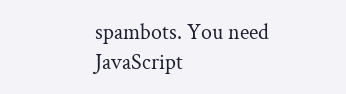spambots. You need JavaScript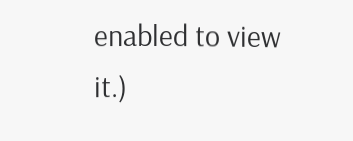enabled to view it.)